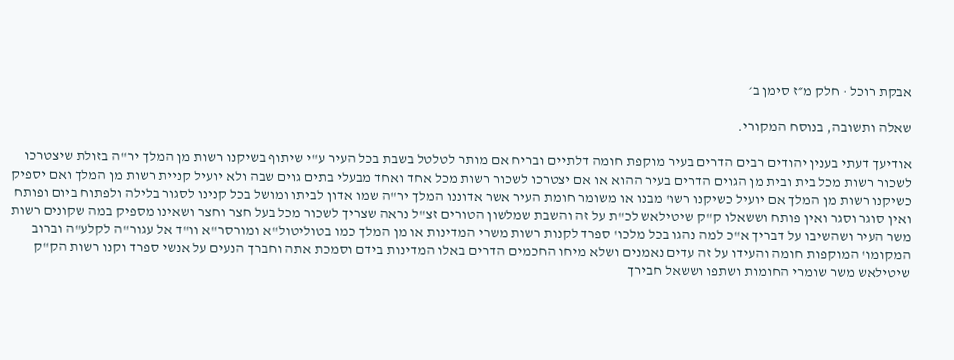אבקת רוכל · חלק מ״ז סימן ב׳

שאלה ותשובה, בנוסח המקורי.

אודיעך דעתי בענין יהודים רבים הדרים בעיר מוקפת חומה דלתיים ובריח אם מותר לטלטל בשבת בכל העיר ע"י שיתוף בשיקנו רשות מן המלך יר"ה בזולת שיצטרכו לשכור רשות מכל בית ובית מן הגוים הדרים בעיר ההוא או אם יצטרכו לשכור רשות מכל אחד ואחד מבעלי בתים גוים שבה ולא יועיל קניית רשות מן המלך ואם יספיק כשיקנו רשות מן המלך אם יועיל כשיקנו רשו' מבנו או משומר חומת העיר אשר אדוננו המלך יר"ה שמו אדון לביתו ומושל בכל קנינו לסגור בלילה ולפתוח ביום ופותח ואין סוגר וסגר ואין פותח וששאלו ק"ק שיטילאש לכ"ת על זה והשבת שמלשון הטורים זצ"ל נראה שצריך לשכור מכל בעל חצר וחצר ושאינו מספיק במה שקונים רשות משר העיר ושהשיבו על דבריך א"כ למה נהגו בכל מלכו' ספרד לקנות רשות משרי המדינות או מן המלך כמו בטוליטול"א ומורסר"א וו"ד אל עגור"ה לקלע"ה וברוב המקומו' המוקפות חומה והעידו על זה עדים נאמנים ושלא מיחו החכמים הדרים באלו המדינות בידם וסמכת אתה וחברך הנעים על אנשי ספרד וקנו רשות הק"ק שיטילאש משר שומרי החומות ושתפו וששאל חבירך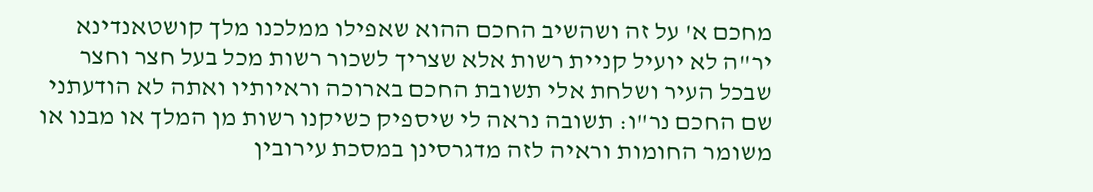מחכם א' על זה ושהשיב החכם ההוא שאפילו ממלכנו מלך קושטאנדינא יר"ה לא יועיל קניית רשות אלא שצריך לשכור רשות מכל בעל חצר וחצר שבכל העיר ושלחת אלי תשובת החכם בארוכה וראיותיו ואתה לא הודעתני שם החכם נר"ו: תשובה נראה לי שיספיק כשיקנו רשות מן המלך או מבנו או משומר החומות וראיה לזה מדגרסינן במסכת עירובין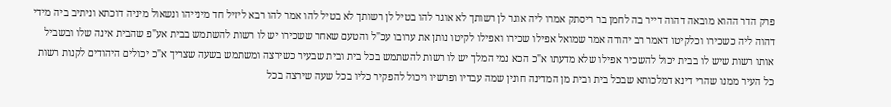פרק הדר ההוא מובאה דהוה דייר בה לחמן בר ריסתק אמרו ליה אוגר לן רשותך לא אוגר להו בטיל לן רשותך לא בטיל להו אמר להו רבא ליזיל חד מינייהו ונשאול מיניה דוכתא וניתיב ביה מידי דהוה ליה כשכירו וכלקיטו דאמר רב יהודה אמר שמואל אפילו שכירו ואפילו לקיטו נותן את ערובו עכ"ל והטעם שאחר ששכירו יש לו רשות להשתמש בבית אע"פ שהבית אינה שלו ובשביל אותו רשות שיש לו בבית יכול להשכיר אפילו שלא מדעתו א"כ הכא נמי המלך יש לו רשות להשתמש בכל בית ובית שבעיר כשירצה ומשתמש בשעה שצריך א"כ יכולים היהודים לקנות רשות כל העיר ממנו שהרי דינא דמלכותא שבכל בית ובית מן המדינה חונין שמה עבדיו ופרשיו ויכול להפקיר כליו בכל שעה שירצה בכל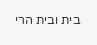בית ובית הרי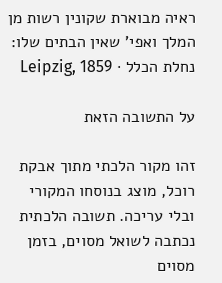ראיה מבוארת שקונין רשות מן המלך ואפי' שאין הבתים שלו:
נחלת הכלל · Leipzig, 1859

על התשובה הזאת

זהו מקור הלכתי מתוך אבקת רוכל, מוצג בנוסחו המקורי ובלי עריכה. תשובה הלכתית נכתבה לשואל מסוים, בזמן מסוים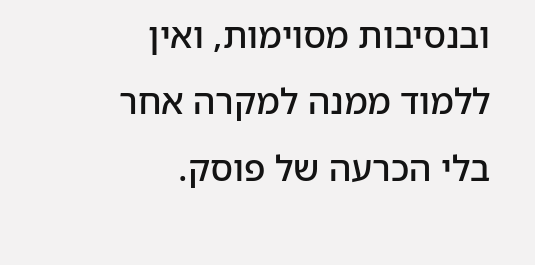ובנסיבות מסוימות, ואין ללמוד ממנה למקרה אחר בלי הכרעה של פוסק.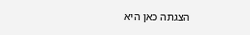הצגתה כאן היא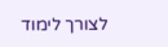לצורך לימוד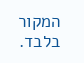המקור בלבד.